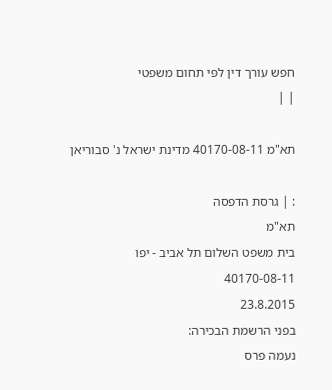חפש עורך דין לפי תחום משפטי
| |

תא"מ 40170-08-11 מדינת ישראל נ' סבוריאן

: | גרסת הדפסה
תא"מ
בית משפט השלום תל אביב - יפו
40170-08-11
23.8.2015
בפני הרשמת הבכירה:
נעמה פרס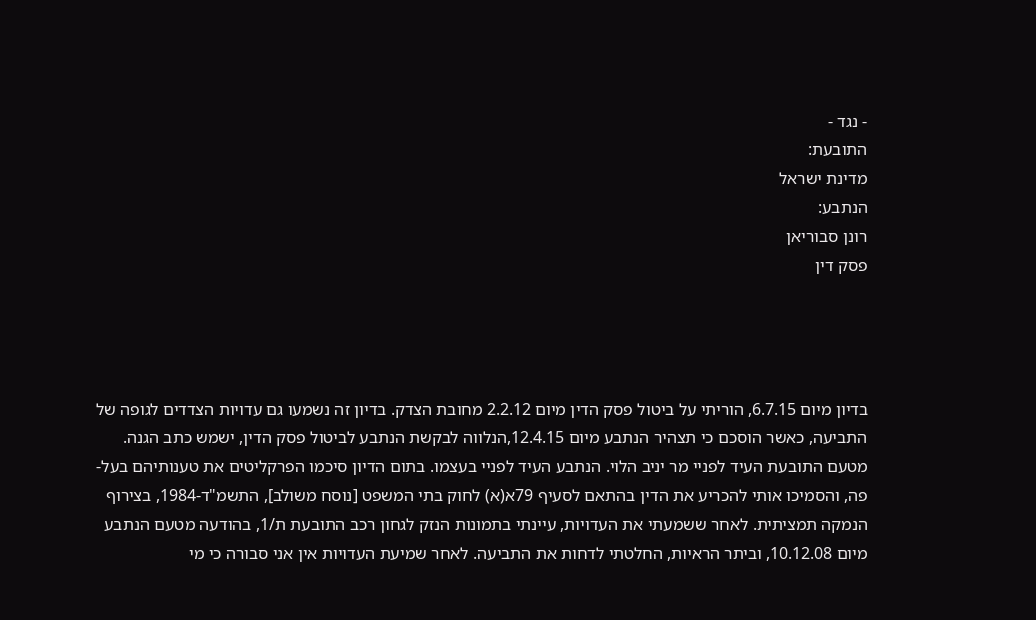- נגד -
התובעת:
מדינת ישראל
הנתבע:
רונן סבוריאן
פסק דין




בדיון מיום 6.7.15, הוריתי על ביטול פסק הדין מיום 2.2.12 מחובת הצדק. בדיון זה נשמעו גם עדויות הצדדים לגופה של התביעה, כאשר הוסכם כי תצהיר הנתבע מיום 12.4.15,הנלווה לבקשת הנתבע לביטול פסק הדין, ישמש כתב הגנה. מטעם התובעת העיד לפניי מר יניב הלוי. הנתבע העיד לפניי בעצמו. בתום הדיון סיכמו הפרקליטים את טענותיהם בעל-פה, והסמיכו אותי להכריע את הדין בהתאם לסעיף 79א(א) לחוק בתי המשפט [נוסח משולב], התשמ"ד-1984, בצירוף הנמקה תמציתית. לאחר ששמעתי את העדויות, עיינתי בתמונות הנזק לגחון רכב התובעת ת/1, בהודעה מטעם הנתבע מיום 10.12.08, וביתר הראיות, החלטתי לדחות את התביעה. לאחר שמיעת העדויות אין אני סבורה כי מי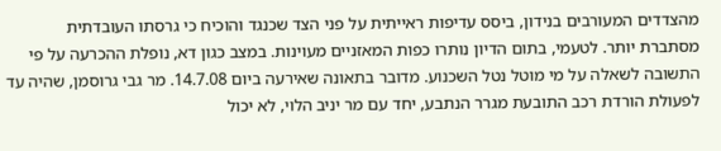מהצדדים המעורבים בנידון, ביסס עדיפות ראייתית על פני הצד שכנגד והוכיח כי גרסתו העובדתית מסתברת יותר. לטעמי, בתום הדיון נותרו כפות המאזניים מעוינות. במצב כגון דא, נופלת ההכרעה על פי התשובה לשאלה על מי מוטל נטל השכנוע. מדובר בתאונה שאירעה ביום 14.7.08. מר גבי גרוסמן, שהיה עד לפעולת הורדת רכב התובעת מגרר הנתבע, יחד עם מר יניב הלוי, לא יכול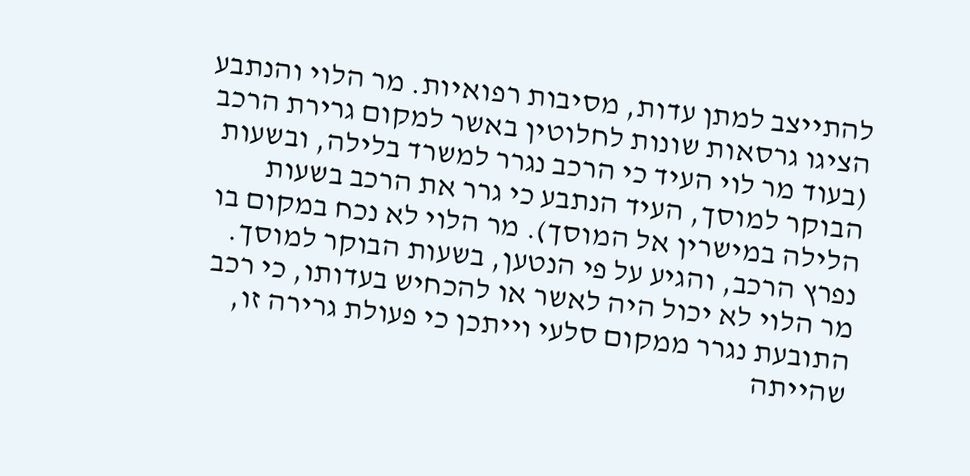להתייצב למתן עדות, מסיבות רפואיות. מר הלוי והנתבע הציגו גרסאות שונות לחלוטין באשר למקום גרירת הרכב (בעוד מר לוי העיד כי הרכב נגרר למשרד בלילה, ובשעות הבוקר למוסך, העיד הנתבע כי גרר את הרכב בשעות הלילה במישרין אל המוסך). מר הלוי לא נכח במקום בו נפרץ הרכב, והגיע על פי הנטען, בשעות הבוקר למוסך. מר הלוי לא יכול היה לאשר או להכחיש בעדותו, כי רכב התובעת נגרר ממקום סלעי וייתכן כי פעולת גרירה זו, שהייתה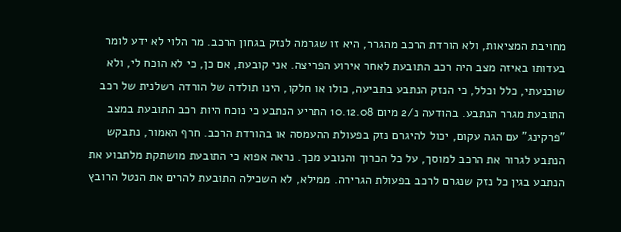מחויבת המציאות, ולא הורדת הרכב מהגרר, היא זו שגרמה לנזק בגחון הרכב. מר הלוי לא ידע לומר בעדותו באיזה מצב היה רכב התובעת לאחר אירוע הפריצה. אני קובעת, אם כן, כי לא הוכח לי, ולא שוכנעתי, כלל וכלל, כי הנזק הנתבע בתביעה, כולו או חלקו, הינו תולדה של הורדה רשלנית של רכב התובעת מגרר הנתבע. בהודעה נ/2 מיום 10.12.08 התריע הנתבע כי נוכח היות רכב התובעת במצב "פרקינג" עם הגה עקום, יכול להיגרם נזק בפעולת ההעמסה או בהורדת הרכב. חרף האמור, נתבקש הנתבע לגרור את הרכב למוסך, על כל הכרוך והנובע מכך. נראה אפוא כי התובעת מושתקת מלתבוע את הנתבע בגין כל נזק שנגרם לרכב בפעולת הגרירה. ממילא, לא השכילה התובעת להרים את הנטל הרובץ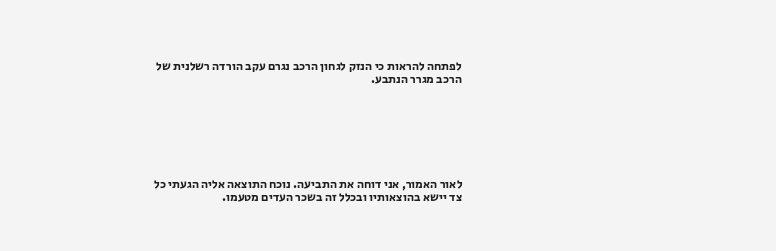לפתחה להראות כי הנזק לגחון הרכב נגרם עקב הורדה רשלנית של הרכב מגרר הנתבע.







לאור האמור, אני דוחה את התביעה. נוכח התוצאה אליה הגעתי כל צד יישא בהוצאותיו ובכלל זה בשכר העדים מטעמו.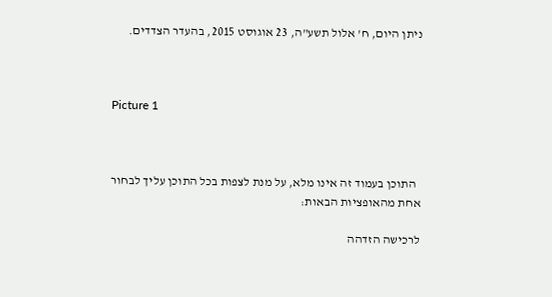ניתן היום, ח' אלול תשע"ה, 23 אוגוסט 2015, בהעדר הצדדים.



Picture 1



  התוכן בעמוד זה אינו מלא, על מנת לצפות בכל התוכן עליך לבחור אחת מהאופציות הבאות:

לרכישה הזדהה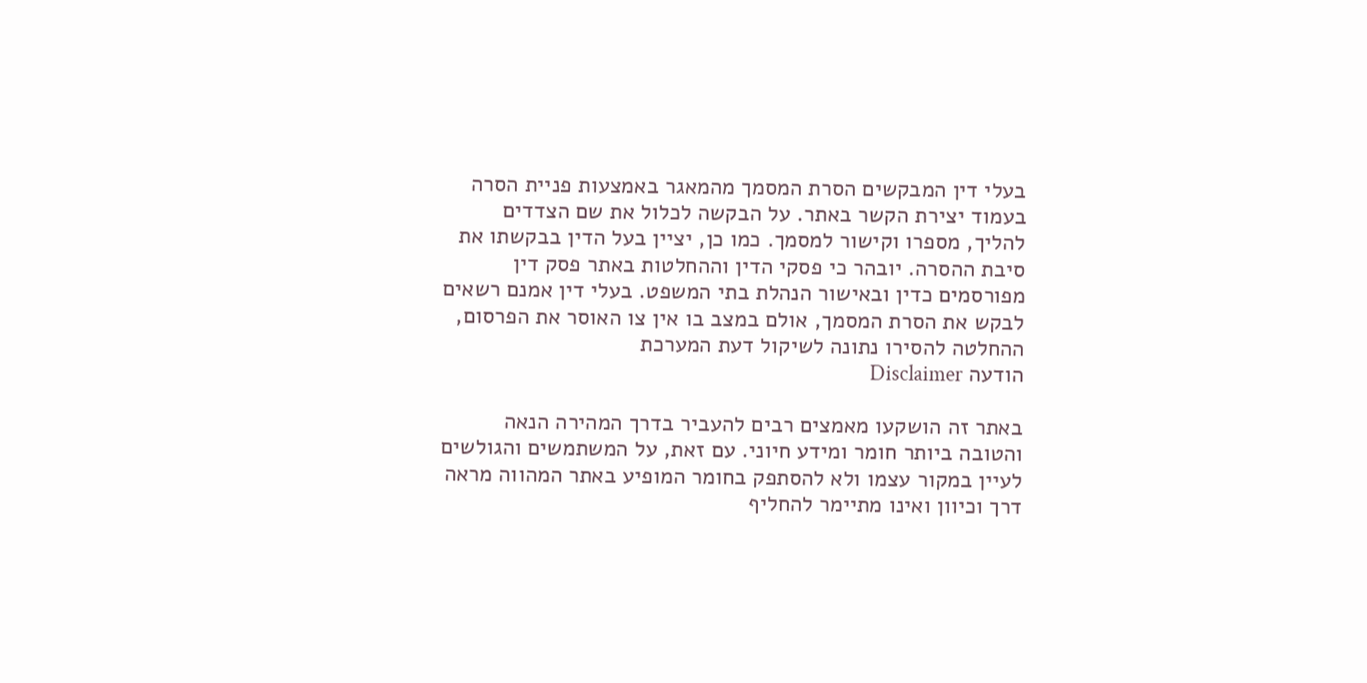בעלי דין המבקשים הסרת המסמך מהמאגר באמצעות פניית הסרה בעמוד יצירת הקשר באתר. על הבקשה לכלול את שם הצדדים להליך, מספרו וקישור למסמך. כמו כן, יציין בעל הדין בבקשתו את סיבת ההסרה. יובהר כי פסקי הדין וההחלטות באתר פסק דין מפורסמים כדין ובאישור הנהלת בתי המשפט. בעלי דין אמנם רשאים לבקש את הסרת המסמך, אולם במצב בו אין צו האוסר את הפרסום, ההחלטה להסירו נתונה לשיקול דעת המערכת
הודעה Disclaimer

באתר זה הושקעו מאמצים רבים להעביר בדרך המהירה הנאה והטובה ביותר חומר ומידע חיוני. עם זאת, על המשתמשים והגולשים לעיין במקור עצמו ולא להסתפק בחומר המופיע באתר המהווה מראה דרך וכיוון ואינו מתיימר להחליף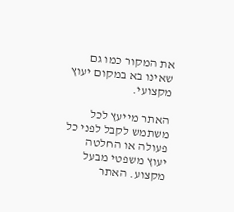את המקור כמו גם שאינו בא במקום יעוץ מקצועי.

האתר מייעץ לכל משתמש לקבל לפני כל פעולה או החלטה יעוץ משפטי מבעל מקצוע. האתר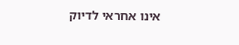אינו אחראי לדיוק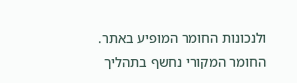ולנכונות החומר המופיע באתר. החומר המקורי נחשף בתהליך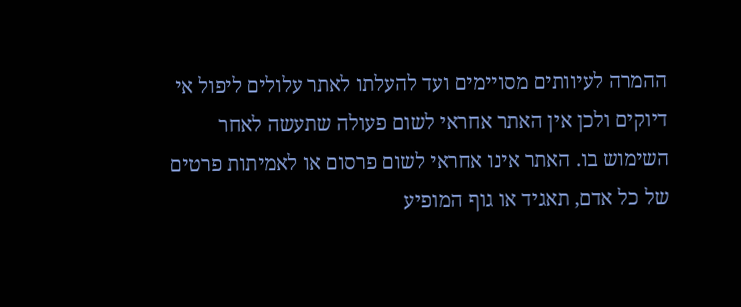ההמרה לעיוותים מסויימים ועד להעלתו לאתר עלולים ליפול אי דיוקים ולכן אין האתר אחראי לשום פעולה שתעשה לאחר השימוש בו. האתר אינו אחראי לשום פרסום או לאמיתות פרטים של כל אדם, תאגיד או גוף המופיע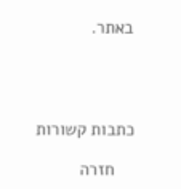באתר.




כתבות קשורות

    חזרה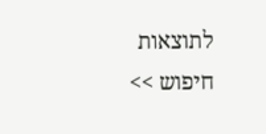לתוצאות חיפוש >>